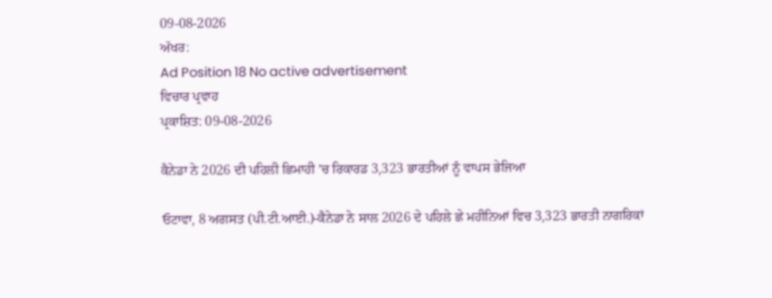09-08-2026
ਅੱਖਰ:
Ad Position 18 No active advertisement
ਵਿਚਾਰ ਪ੍ਰਵਾਹ
ਪ੍ਰਕਾਸ਼ਿਤ: 09-08-2026

ਕੈਨੇਡਾ ਨੇ 2026 ਦੀ ਪਹਿਲੀ ਛਿਮਾਹੀ ’ਚ ਰਿਕਾਰਡ 3,323 ਭਾਰਤੀਆਂ ਨੂੰ ਵਾਪਸ ਭੇਜਿਆ

ਓਟਾਵਾ, 8 ਅਗਸਤ (ਪੀ.ਟੀ.ਆਈ.)-ਕੈਨੇਡਾ ਨੇ ਸਾਲ 2026 ਦੇ ਪਹਿਲੇ ਛੇ ਮਹੀਨਿਆਂ ਵਿਚ 3,323 ਭਾਰਤੀ ਨਾਗਰਿਕਾਂ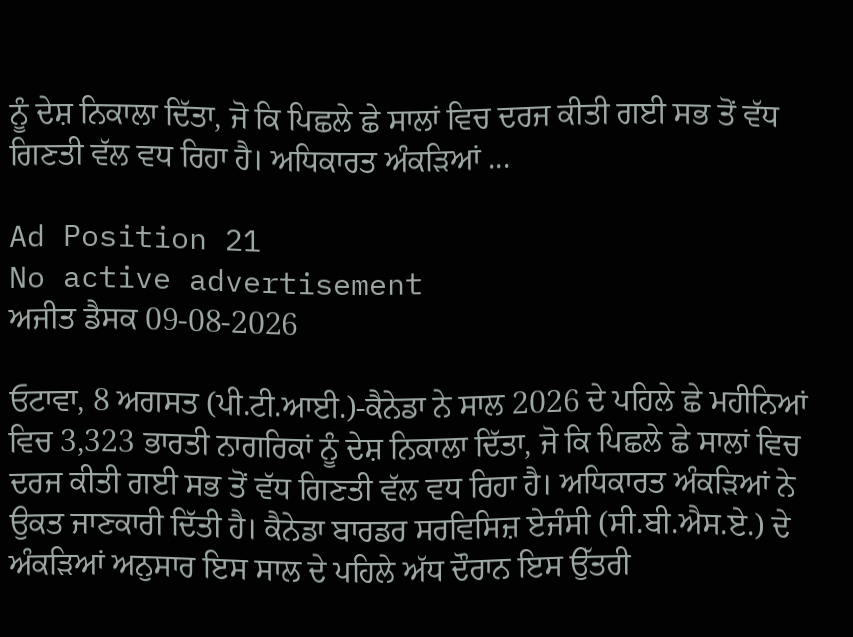ਨੂੰ ਦੇਸ਼ ਨਿਕਾਲਾ ਦਿੱਤਾ, ਜੋ ਕਿ ਪਿਛਲੇ ਛੇ ਸਾਲਾਂ ਵਿਚ ਦਰਜ ਕੀਤੀ ਗਈ ਸਭ ਤੋਂ ਵੱਧ ਗਿਣਤੀ ਵੱਲ ਵਧ ਰਿਹਾ ਹੈ। ਅਧਿਕਾਰਤ ਅੰਕੜਿਆਂ ...

Ad Position 21
No active advertisement
ਅਜੀਤ ਡੈਸਕ 09-08-2026

ਓਟਾਵਾ, 8 ਅਗਸਤ (ਪੀ.ਟੀ.ਆਈ.)-ਕੈਨੇਡਾ ਨੇ ਸਾਲ 2026 ਦੇ ਪਹਿਲੇ ਛੇ ਮਹੀਨਿਆਂ ਵਿਚ 3,323 ਭਾਰਤੀ ਨਾਗਰਿਕਾਂ ਨੂੰ ਦੇਸ਼ ਨਿਕਾਲਾ ਦਿੱਤਾ, ਜੋ ਕਿ ਪਿਛਲੇ ਛੇ ਸਾਲਾਂ ਵਿਚ ਦਰਜ ਕੀਤੀ ਗਈ ਸਭ ਤੋਂ ਵੱਧ ਗਿਣਤੀ ਵੱਲ ਵਧ ਰਿਹਾ ਹੈ। ਅਧਿਕਾਰਤ ਅੰਕੜਿਆਂ ਨੇ ਉਕਤ ਜਾਣਕਾਰੀ ਦਿੱਤੀ ਹੈ। ਕੈਨੇਡਾ ਬਾਰਡਰ ਸਰਵਿਸਿਜ਼ ਏਜੰਸੀ (ਸੀ.ਬੀ.ਐਸ.ਏ.) ਦੇ ਅੰਕੜਿਆਂ ਅਨੁਸਾਰ ਇਸ ਸਾਲ ਦੇ ਪਹਿਲੇ ਅੱਧ ਦੌਰਾਨ ਇਸ ਉੱਤਰੀ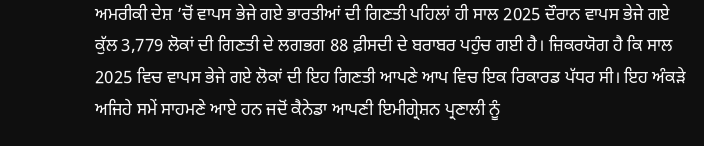ਅਮਰੀਕੀ ਦੇਸ਼ ’ਚੋਂ ਵਾਪਸ ਭੇਜੇ ਗਏ ਭਾਰਤੀਆਂ ਦੀ ਗਿਣਤੀ ਪਹਿਲਾਂ ਹੀ ਸਾਲ 2025 ਦੌਰਾਨ ਵਾਪਸ ਭੇਜੇ ਗਏ ਕੁੱਲ 3,779 ਲੋਕਾਂ ਦੀ ਗਿਣਤੀ ਦੇ ਲਗਭਗ 88 ਫ਼ੀਸਦੀ ਦੇ ਬਰਾਬਰ ਪਹੁੰਚ ਗਈ ਹੈ। ਜ਼ਿਕਰਯੋਗ ਹੈ ਕਿ ਸਾਲ 2025 ਵਿਚ ਵਾਪਸ ਭੇਜੇ ਗਏ ਲੋਕਾਂ ਦੀ ਇਹ ਗਿਣਤੀ ਆਪਣੇ ਆਪ ਵਿਚ ਇਕ ਰਿਕਾਰਡ ਪੱਧਰ ਸੀ। ਇਹ ਅੰਕਡ਼ੇ ਅਜਿਹੇ ਸਮੇਂ ਸਾਹਮਣੇ ਆਏ ਹਨ ਜਦੋਂ ਕੈਨੇਡਾ ਆਪਣੀ ਇਮੀਗ੍ਰੇਸ਼ਨ ਪ੍ਰਣਾਲੀ ਨੂੰ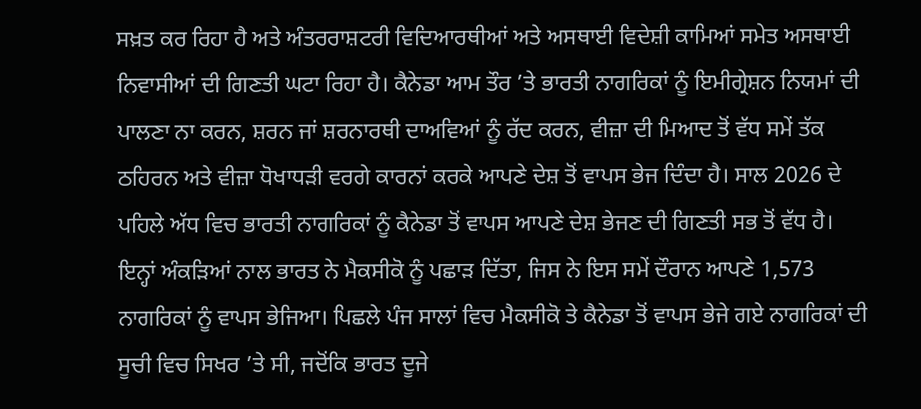ਸਖ਼ਤ ਕਰ ਰਿਹਾ ਹੈ ਅਤੇ ਅੰਤਰਰਾਸ਼ਟਰੀ ਵਿਦਿਆਰਥੀਆਂ ਅਤੇ ਅਸਥਾਈ ਵਿਦੇਸ਼ੀ ਕਾਮਿਆਂ ਸਮੇਤ ਅਸਥਾਈ ਨਿਵਾਸੀਆਂ ਦੀ ਗਿਣਤੀ ਘਟਾ ਰਿਹਾ ਹੈ। ਕੈਨੇਡਾ ਆਮ ਤੌਰ ’ਤੇ ਭਾਰਤੀ ਨਾਗਰਿਕਾਂ ਨੂੰ ਇਮੀਗ੍ਰੇਸ਼ਨ ਨਿਯਮਾਂ ਦੀ ਪਾਲਣਾ ਨਾ ਕਰਨ, ਸ਼ਰਨ ਜਾਂ ਸ਼ਰਨਾਰਥੀ ਦਾਅਵਿਆਂ ਨੂੰ ਰੱਦ ਕਰਨ, ਵੀਜ਼ਾ ਦੀ ਮਿਆਦ ਤੋਂ ਵੱਧ ਸਮੇਂ ਤੱਕ ਠਹਿਰਨ ਅਤੇ ਵੀਜ਼ਾ ਧੋਖਾਧੜੀ ਵਰਗੇ ਕਾਰਨਾਂ ਕਰਕੇ ਆਪਣੇ ਦੇਸ਼ ਤੋਂ ਵਾਪਸ ਭੇਜ ਦਿੰਦਾ ਹੈ। ਸਾਲ 2026 ਦੇ ਪਹਿਲੇ ਅੱਧ ਵਿਚ ਭਾਰਤੀ ਨਾਗਰਿਕਾਂ ਨੂੰ ਕੈਨੇਡਾ ਤੋਂ ਵਾਪਸ ਆਪਣੇ ਦੇਸ਼ ਭੇਜਣ ਦੀ ਗਿਣਤੀ ਸਭ ਤੋਂ ਵੱਧ ਹੈ। ਇਨ੍ਹਾਂ ਅੰਕਡ਼ਿਆਂ ਨਾਲ ਭਾਰਤ ਨੇ ਮੈਕਸੀਕੋ ਨੂੰ ਪਛਾੜ ਦਿੱਤਾ, ਜਿਸ ਨੇ ਇਸ ਸਮੇਂ ਦੌਰਾਨ ਆਪਣੇ 1,573 ਨਾਗਰਿਕਾਂ ਨੂੰ ਵਾਪਸ ਭੇਜਿਆ। ਪਿਛਲੇ ਪੰਜ ਸਾਲਾਂ ਵਿਚ ਮੈਕਸੀਕੋ ਤੇ ਕੈਨੇਡਾ ਤੋਂ ਵਾਪਸ ਭੇਜੇ ਗਏ ਨਾਗਰਿਕਾਂ ਦੀ ਸੂਚੀ ਵਿਚ ਸਿਖਰ ’ਤੇ ਸੀ, ਜਦੋਂਕਿ ਭਾਰਤ ਦੂਜੇ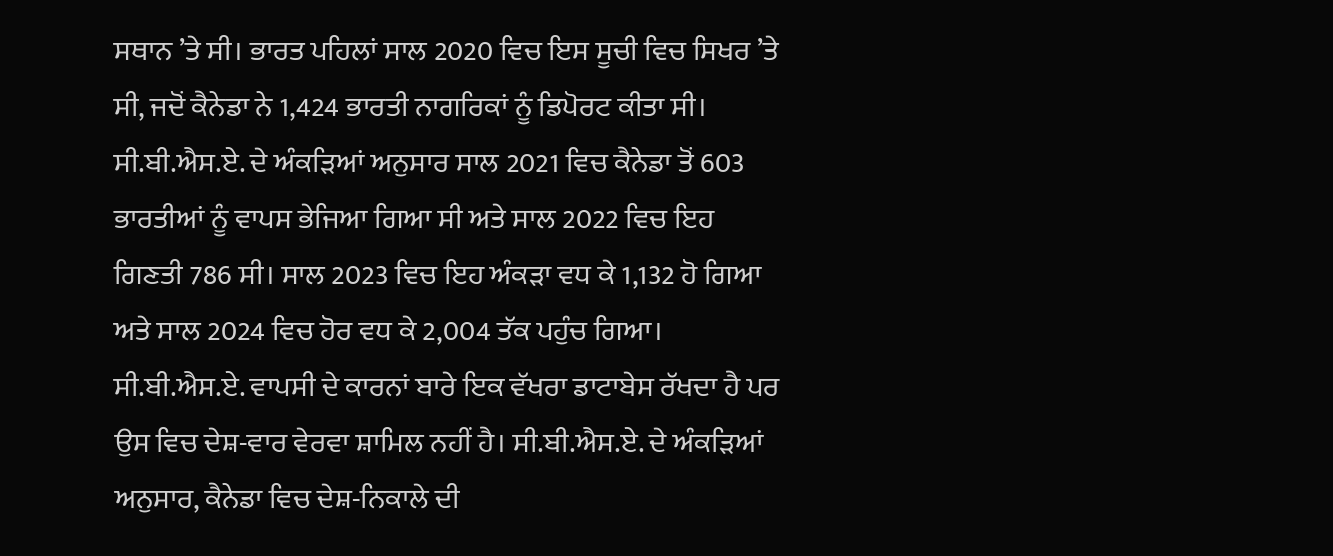ਸਥਾਨ ’ਤੇ ਸੀ। ਭਾਰਤ ਪਹਿਲਾਂ ਸਾਲ 2020 ਵਿਚ ਇਸ ਸੂਚੀ ਵਿਚ ਸਿਖਰ ’ਤੇ ਸੀ, ਜਦੋਂ ਕੈਨੇਡਾ ਨੇ 1,424 ਭਾਰਤੀ ਨਾਗਰਿਕਾਂ ਨੂੰ ਡਿਪੋਰਟ ਕੀਤਾ ਸੀ। ਸੀ.ਬੀ.ਐਸ.ਏ. ਦੇ ਅੰਕੜਿਆਂ ਅਨੁਸਾਰ ਸਾਲ 2021 ਵਿਚ ਕੈਨੇਡਾ ਤੋਂ 603 ਭਾਰਤੀਆਂ ਨੂੰ ਵਾਪਸ ਭੇਜਿਆ ਗਿਆ ਸੀ ਅਤੇ ਸਾਲ 2022 ਵਿਚ ਇਹ ਗਿਣਤੀ 786 ਸੀ। ਸਾਲ 2023 ਵਿਚ ਇਹ ਅੰਕੜਾ ਵਧ ਕੇ 1,132 ਹੋ ਗਿਆ ਅਤੇ ਸਾਲ 2024 ਵਿਚ ਹੋਰ ਵਧ ਕੇ 2,004 ਤੱਕ ਪਹੁੰਚ ਗਿਆ। ਸੀ.ਬੀ.ਐਸ.ਏ. ਵਾਪਸੀ ਦੇ ਕਾਰਨਾਂ ਬਾਰੇ ਇਕ ਵੱਖਰਾ ਡਾਟਾਬੇਸ ਰੱਖਦਾ ਹੈ ਪਰ ਉਸ ਵਿਚ ਦੇਸ਼-ਵਾਰ ਵੇਰਵਾ ਸ਼ਾਮਿਲ ਨਹੀਂ ਹੈ। ਸੀ.ਬੀ.ਐਸ.ਏ. ਦੇ ਅੰਕੜਿਆਂ ਅਨੁਸਾਰ, ਕੈਨੇਡਾ ਵਿਚ ਦੇਸ਼-ਨਿਕਾਲੇ ਦੀ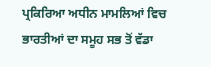ਪ੍ਰਕਿਰਿਆ ਅਧੀਨ ਮਾਮਲਿਆਂ ਵਿਚ ਭਾਰਤੀਆਂ ਦਾ ਸਮੂਹ ਸਭ ਤੋਂ ਵੱਡਾ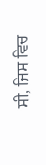ਸੀ, ਜਿਸ ਵਿਚ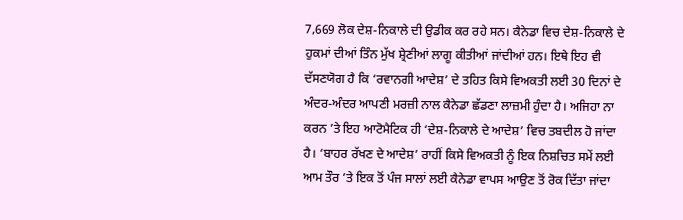7,669 ਲੋਕ ਦੇਸ਼-ਨਿਕਾਲੇ ਦੀ ਉਡੀਕ ਕਰ ਰਹੇ ਸਨ। ਕੈਨੇਡਾ ਵਿਚ ਦੇਸ਼-ਨਿਕਾਲੇ ਦੇ ਹੁਕਮਾਂ ਦੀਆਂ ਤਿੰਨ ਮੁੱਖ ਸ਼੍ਰੇਣੀਆਂ ਲਾਗੂ ਕੀਤੀਆਂ ਜਾਂਦੀਆਂ ਹਨ। ਇਥੇ ਇਹ ਵੀ ਦੱਸਣਯੋਗ ਹੈ ਕਿ ‘ਰਵਾਨਗੀ ਆਦੇਸ਼’ ਦੇ ਤਹਿਤ ਕਿਸੇ ਵਿਅਕਤੀ ਲਈ 30 ਦਿਨਾਂ ਦੇ ਅੰਦਰ-ਅੰਦਰ ਆਪਣੀ ਮਰਜ਼ੀ ਨਾਲ ਕੈਨੇਡਾ ਛੱਡਣਾ ਲਾਜ਼ਮੀ ਹੁੰਦਾ ਹੈ। ਅਜਿਹਾ ਨਾ ਕਰਨ ’ਤੇ ਇਹ ਆਟੋਮੈਟਿਕ ਹੀ ‘ਦੇਸ਼-ਨਿਕਾਲੇ ਦੇ ਆਦੇਸ਼’ ਵਿਚ ਤਬਦੀਲ ਹੋ ਜਾਂਦਾ ਹੈ। ‘ਬਾਹਰ ਰੱਖਣ ਦੇ ਆਦੇਸ਼’ ਰਾਹੀਂ ਕਿਸੇ ਵਿਅਕਤੀ ਨੂੰ ਇਕ ਨਿਸ਼ਚਿਤ ਸਮੇਂ ਲਈ ਆਮ ਤੌਰ ’ਤੇ ਇਕ ਤੋਂ ਪੰਜ ਸਾਲਾਂ ਲਈ ਕੈਨੇਡਾ ਵਾਪਸ ਆਉਣ ਤੋਂ ਰੋਕ ਦਿੱਤਾ ਜਾਂਦਾ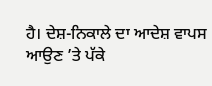ਹੈ। ਦੇਸ਼-ਨਿਕਾਲੇ ਦਾ ਆਦੇਸ਼ ਵਾਪਸ ਆਉਣ ’ਤੇ ਪੱਕੇ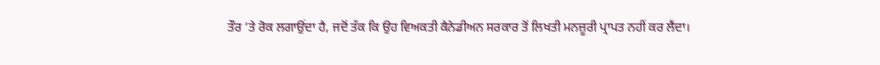ਤੌਰ ’ਤੇ ਰੋਕ ਲਗਾਉਂਦਾ ਹੈ, ਜਦੋਂ ਤੱਕ ਕਿ ਉਹ ਵਿਅਕਤੀ ਕੈਨੇਡੀਅਨ ਸਰਕਾਰ ਤੋਂ ਲਿਖਤੀ ਮਨਜ਼ੂਰੀ ਪ੍ਰਾਪਤ ਨਹੀਂ ਕਰ ਲੈਂਦਾ।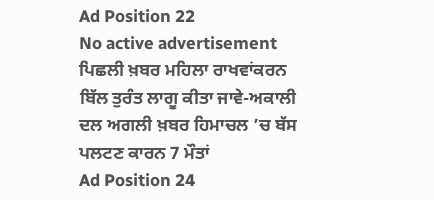Ad Position 22
No active advertisement
ਪਿਛਲੀ ਖ਼ਬਰ ਮਹਿਲਾ ਰਾਖਵਾਂਕਰਨ ਬਿੱਲ ਤੁਰੰਤ ਲਾਗੂ ਕੀਤਾ ਜਾਵੇ-ਅਕਾਲੀ ਦਲ ਅਗਲੀ ਖ਼ਬਰ ਹਿਮਾਚਲ ’ਚ ਬੱਸ ਪਲਟਣ ਕਾਰਨ 7 ਮੌਤਾਂ
Ad Position 24